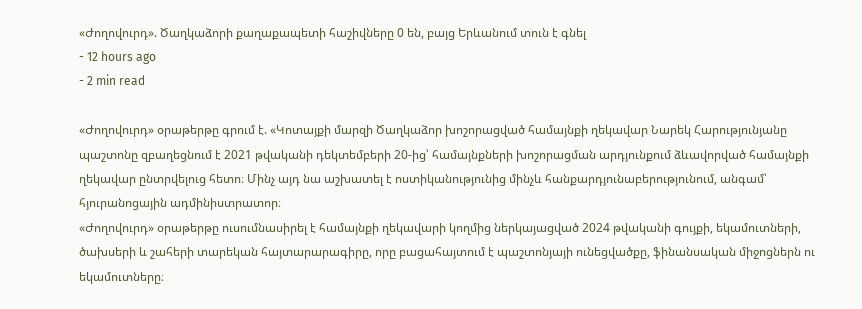«Ժողովուրդ». Ծաղկաձորի քաղաքապետի հաշիվները 0 են, բայց Երևանում տուն է գնել
- 12 hours ago
- 2 min read

«Ժողովուրդ» օրաթերթը գրում է. «Կոտայքի մարզի Ծաղկաձոր խոշորացված համայնքի ղեկավար Նարեկ Հարությունյանը պաշտոնը զբաղեցնում է 2021 թվականի դեկտեմբերի 20-ից՝ համայնքների խոշորացման արդյունքում ձևավորված համայնքի ղեկավար ընտրվելուց հետո։ Մինչ այդ նա աշխատել է ոստիկանությունից մինչև հանքարդյունաբերությունում, անգամ՝ հյուրանոցային ադմինիստրատոր։
«Ժողովուրդ» օրաթերթը ուսումնասիրել է համայնքի ղեկավարի կողմից ներկայացված 2024 թվականի գույքի, եկամուտների, ծախսերի և շահերի տարեկան հայտարարագիրը, որը բացահայտում է պաշտոնյայի ունեցվածքը, ֆինանսական միջոցներն ու եկամուտները։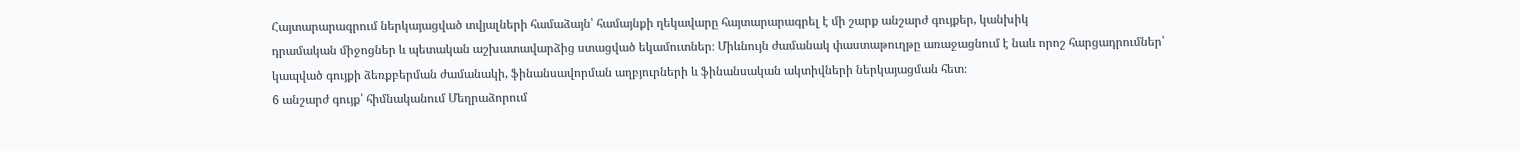Հայտարարագրում ներկայացված տվյալների համաձայն՝ համայնքի ղեկավարը հայտարարագրել է մի շարք անշարժ գույքեր, կանխիկ
դրամական միջոցներ և պետական աշխատավարձից ստացված եկամուտներ։ Միևնույն ժամանակ փաստաթուղթը առաջացնում է նաև որոշ հարցադրումներ՝ կապված գույքի ձեռքբերման ժամանակի, ֆինանսավորման աղբյուրների և ֆինանսական ակտիվների ներկայացման հետ։
6 անշարժ գույք՝ հիմնականում Մեղրաձորում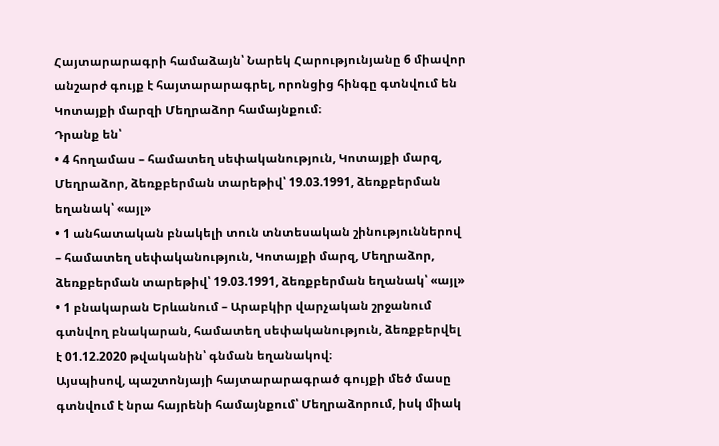Հայտարարագրի համաձայն՝ Նարեկ Հարությունյանը 6 միավոր անշարժ գույք է հայտարարագրել, որոնցից հինգը գտնվում են Կոտայքի մարզի Մեղրաձոր համայնքում։
Դրանք են՝
• 4 հողամաս – համատեղ սեփականություն, Կոտայքի մարզ, Մեղրաձոր, ձեռքբերման տարեթիվ՝ 19.03.1991, ձեռքբերման եղանակ՝ «այլ»
• 1 անհատական բնակելի տուն տնտեսական շինություններով – համատեղ սեփականություն, Կոտայքի մարզ, Մեղրաձոր, ձեռքբերման տարեթիվ՝ 19.03.1991, ձեռքբերման եղանակ՝ «այլ»
• 1 բնակարան Երևանում – Արաբկիր վարչական շրջանում գտնվող բնակարան, համատեղ սեփականություն, ձեռքբերվել է 01.12.2020 թվականին՝ գնման եղանակով։
Այսպիսով, պաշտոնյայի հայտարարագրած գույքի մեծ մասը գտնվում է նրա հայրենի համայնքում՝ Մեղրաձորում, իսկ միակ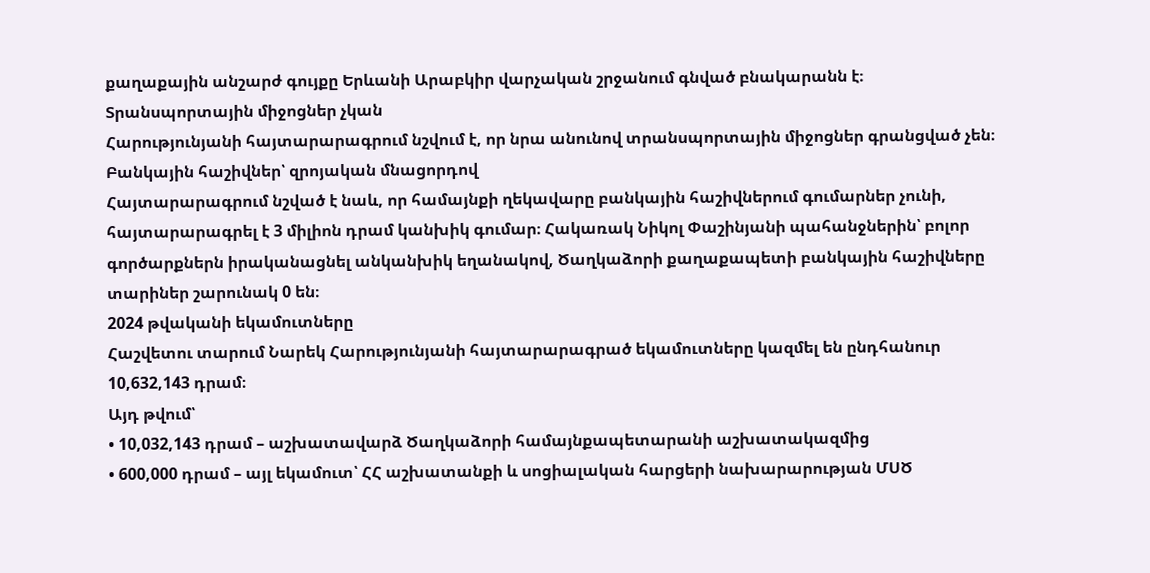քաղաքային անշարժ գույքը Երևանի Արաբկիր վարչական շրջանում գնված բնակարանն է։
Տրանսպորտային միջոցներ չկան
Հարությունյանի հայտարարագրում նշվում է, որ նրա անունով տրանսպորտային միջոցներ գրանցված չեն։
Բանկային հաշիվներ՝ զրոյական մնացորդով
Հայտարարագրում նշված է նաև, որ համայնքի ղեկավարը բանկային հաշիվներում գումարներ չունի, հայտարարագրել է 3 միլիոն դրամ կանխիկ գումար։ Հակառակ Նիկոլ Փաշինյանի պահանջներին՝ բոլոր գործարքներն իրականացնել անկանխիկ եղանակով, Ծաղկաձորի քաղաքապետի բանկային հաշիվները տարիներ շարունակ 0 են։
2024 թվականի եկամուտները
Հաշվետու տարում Նարեկ Հարությունյանի հայտարարագրած եկամուտները կազմել են ընդհանուր 10,632,143 դրամ։
Այդ թվում՝
• 10,032,143 դրամ – աշխատավարձ Ծաղկաձորի համայնքապետարանի աշխատակազմից
• 600,000 դրամ – այլ եկամուտ՝ ՀՀ աշխատանքի և սոցիալական հարցերի նախարարության ՄՍԾ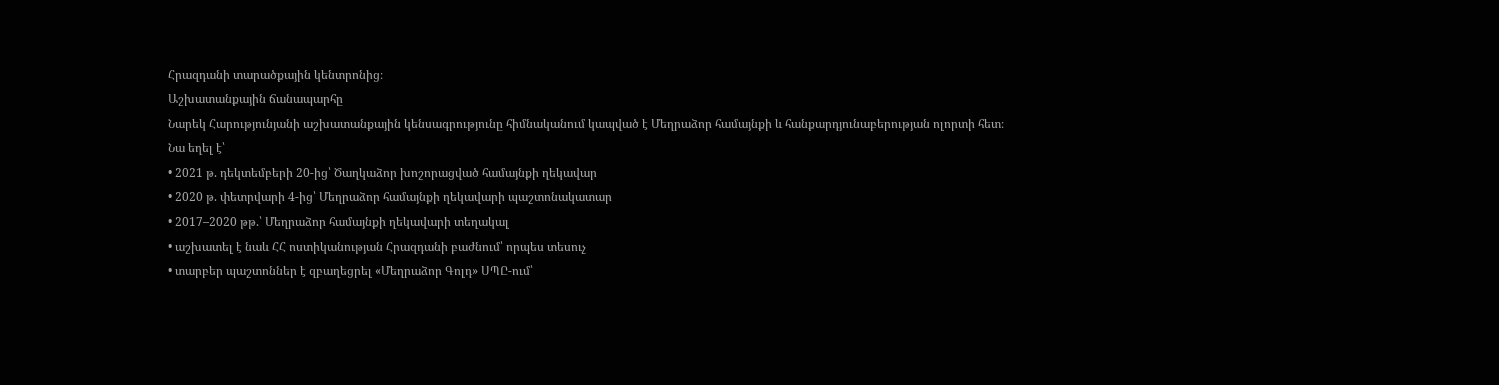Հրազդանի տարածքային կենտրոնից։
Աշխատանքային ճանապարհը
Նարեկ Հարությունյանի աշխատանքային կենսագրությունը հիմնականում կապված է Մեղրաձոր համայնքի և հանքարդյունաբերության ոլորտի հետ։
Նա եղել է՝
• 2021 թ. դեկտեմբերի 20-ից՝ Ծաղկաձոր խոշորացված համայնքի ղեկավար
• 2020 թ. փետրվարի 4-ից՝ Մեղրաձոր համայնքի ղեկավարի պաշտոնակատար
• 2017–2020 թթ.՝ Մեղրաձոր համայնքի ղեկավարի տեղակալ
• աշխատել է նաև ՀՀ ոստիկանության Հրազդանի բաժնում՝ որպես տեսուչ
• տարբեր պաշտոններ է զբաղեցրել «Մեղրաձոր Գոլդ» ՍՊԸ-ում՝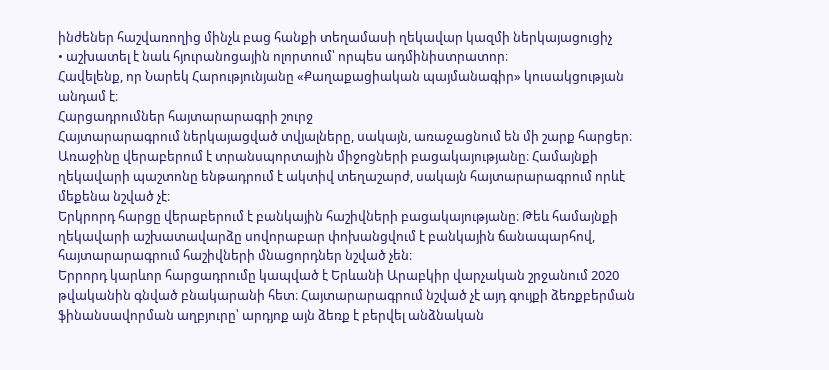ինժեներ հաշվառողից մինչև բաց հանքի տեղամասի ղեկավար կազմի ներկայացուցիչ
• աշխատել է նաև հյուրանոցային ոլորտում՝ որպես ադմինիստրատոր։
Հավելենք, որ Նարեկ Հարությունյանը «Քաղաքացիական պայմանագիր» կուսակցության անդամ է։
Հարցադրումներ հայտարարագրի շուրջ
Հայտարարագրում ներկայացված տվյալները, սակայն, առաջացնում են մի շարք հարցեր։
Առաջինը վերաբերում է տրանսպորտային միջոցների բացակայությանը։ Համայնքի ղեկավարի պաշտոնը ենթադրում է ակտիվ տեղաշարժ, սակայն հայտարարագրում որևէ մեքենա նշված չէ։
Երկրորդ հարցը վերաբերում է բանկային հաշիվների բացակայությանը։ Թեև համայնքի ղեկավարի աշխատավարձը սովորաբար փոխանցվում է բանկային ճանապարհով, հայտարարագրում հաշիվների մնացորդներ նշված չեն։
Երրորդ կարևոր հարցադրումը կապված է Երևանի Արաբկիր վարչական շրջանում 2020 թվականին գնված բնակարանի հետ։ Հայտարարագրում նշված չէ այդ գույքի ձեռքբերման ֆինանսավորման աղբյուրը՝ արդյոք այն ձեռք է բերվել անձնական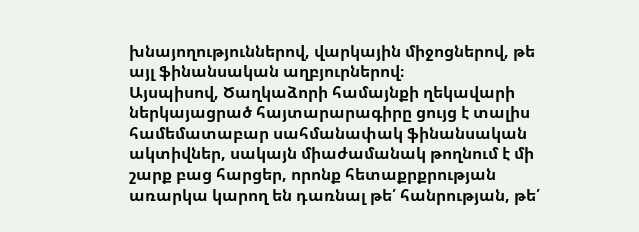խնայողություններով, վարկային միջոցներով, թե այլ ֆինանսական աղբյուրներով։
Այսպիսով, Ծաղկաձորի համայնքի ղեկավարի ներկայացրած հայտարարագիրը ցույց է տալիս համեմատաբար սահմանափակ ֆինանսական ակտիվներ, սակայն միաժամանակ թողնում է մի շարք բաց հարցեր, որոնք հետաքրքրության առարկա կարող են դառնալ թե՛ հանրության, թե՛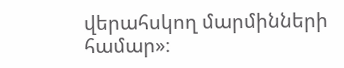վերահսկող մարմինների համար»։